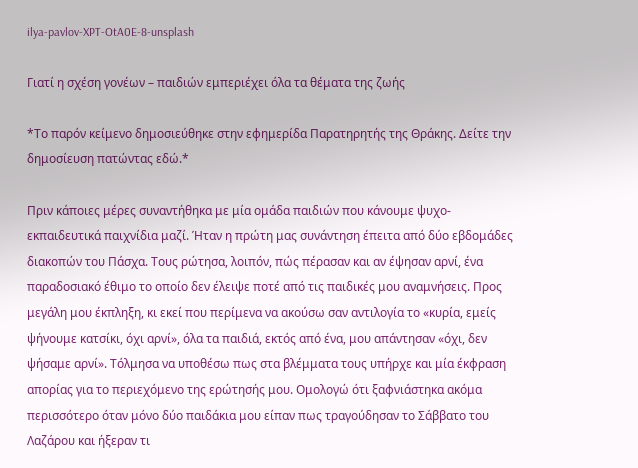ilya-pavlov-XPT-OtA0E-8-unsplash

Γιατί η σχέση γονέων – παιδιών εμπεριέχει όλα τα θέματα της ζωής

*Το παρόν κείμενο δημοσιεύθηκε στην εφημερίδα Παρατηρητής της Θράκης. Δείτε την δημοσίευση πατώντας εδώ.*

Πριν κάποιες μέρες συναντήθηκα με μία ομάδα παιδιών που κάνουμε ψυχο-εκπαιδευτικά παιχνίδια μαζί. Ήταν η πρώτη μας συνάντηση έπειτα από δύο εβδομάδες διακοπών του Πάσχα. Τους ρώτησα, λοιπόν, πώς πέρασαν και αν έψησαν αρνί, ένα παραδοσιακό έθιμο το οποίο δεν έλειψε ποτέ από τις παιδικές μου αναμνήσεις. Προς μεγάλη μου έκπληξη, κι εκεί που περίμενα να ακούσω σαν αντιλογία το «κυρία, εμείς ψήνουμε κατσίκι, όχι αρνί», όλα τα παιδιά, εκτός από ένα, μου απάντησαν «όχι, δεν ψήσαμε αρνί». Τόλμησα να υποθέσω πως στα βλέμματα τους υπήρχε και μία έκφραση απορίας για το περιεχόμενο της ερώτησής μου. Ομολογώ ότι ξαφνιάστηκα ακόμα περισσότερο όταν μόνο δύο παιδάκια μου είπαν πως τραγούδησαν το Σάββατο του Λαζάρου και ήξεραν τι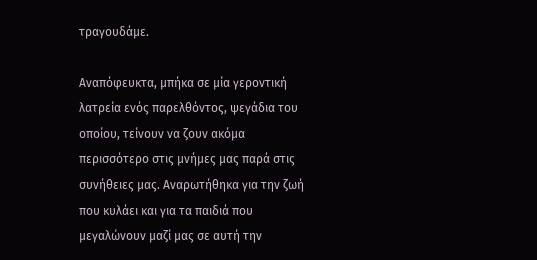τραγουδάμε.

Αναπόφευκτα, μπήκα σε μία γεροντική λατρεία ενός παρελθόντος, ψεγάδια του οποίου, τείνουν να ζουν ακόμα περισσότερο στις μνήμες μας παρά στις συνήθειες μας. Αναρωτήθηκα για την ζωή που κυλάει και για τα παιδιά που μεγαλώνουν μαζί μας σε αυτή την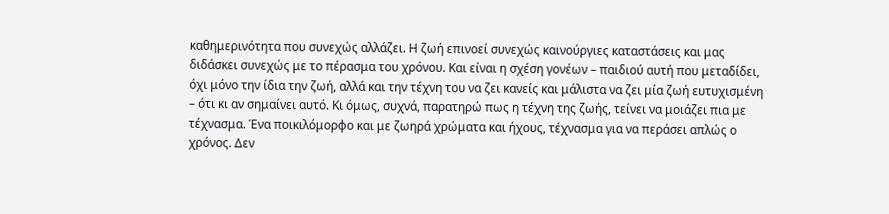καθημερινότητα που συνεχώς αλλάζει. Η ζωή επινοεί συνεχώς καινούργιες καταστάσεις και μας διδάσκει συνεχώς με το πέρασμα του χρόνου. Και είναι η σχέση γονέων – παιδιού αυτή που μεταδίδει, όχι μόνο την ίδια την ζωή, αλλά και την τέχνη του να ζει κανείς και μάλιστα να ζει μία ζωή ευτυχισμένη – ότι κι αν σημαίνει αυτό. Κι όμως, συχνά, παρατηρώ πως η τέχνη της ζωής, τείνει να μοιάζει πια με τέχνασμα. Ένα ποικιλόμορφο και με ζωηρά χρώματα και ήχους, τέχνασμα για να περάσει απλώς ο χρόνος. Δεν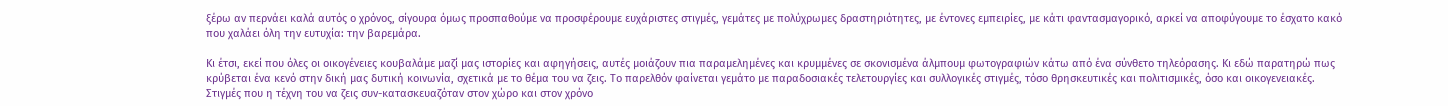ξέρω αν περνάει καλά αυτός ο χρόνος, σίγουρα όμως προσπαθούμε να προσφέρουμε ευχάριστες στιγμές, γεμάτες με πολύχρωμες δραστηριότητες, με έντονες εμπειρίες, με κάτι φαντασμαγορικό, αρκεί να αποφύγουμε το έσχατο κακό που χαλάει όλη την ευτυχία: την βαρεμάρα.

Κι έτσι, εκεί που όλες οι οικογένειες κουβαλάμε μαζί μας ιστορίες και αφηγήσεις, αυτές μοιάζουν πια παραμελημένες και κρυμμένες σε σκονισμένα άλμπουμ φωτογραφιών κάτω από ένα σύνθετο τηλεόρασης. Κι εδώ παρατηρώ πως κρύβεται ένα κενό στην δική μας δυτική κοινωνία, σχετικά με το θέμα του να ζεις. Το παρελθόν φαίνεται γεμάτο με παραδοσιακές τελετουργίες και συλλογικές στιγμές, τόσο θρησκευτικές και πολιτισμικές, όσο και οικογενειακές. Στιγμές που η τέχνη του να ζεις συν-κατασκευαζόταν στον χώρο και στον χρόνο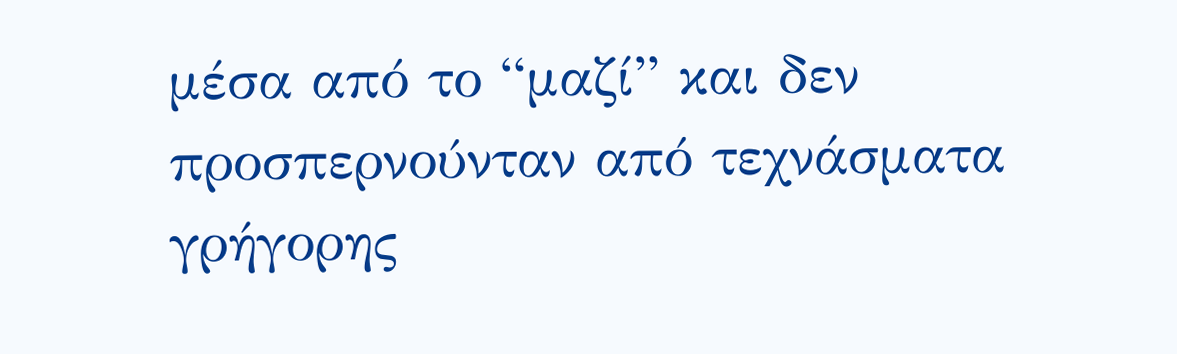μέσα από το “μαζί” και δεν προσπερνούνταν από τεχνάσματα γρήγορης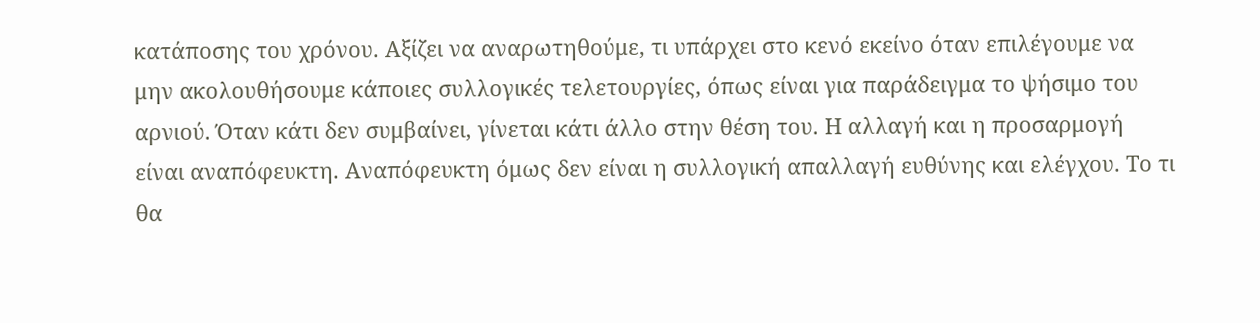κατάποσης του χρόνου. Αξίζει να αναρωτηθούμε, τι υπάρχει στο κενό εκείνο όταν επιλέγουμε να μην ακολουθήσουμε κάποιες συλλογικές τελετουργίες, όπως είναι για παράδειγμα το ψήσιμο του αρνιού. Όταν κάτι δεν συμβαίνει, γίνεται κάτι άλλο στην θέση του. Η αλλαγή και η προσαρμογή είναι αναπόφευκτη. Αναπόφευκτη όμως δεν είναι η συλλογική απαλλαγή ευθύνης και ελέγχου. Το τι θα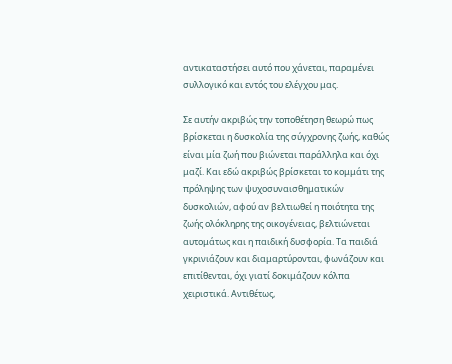αντικαταστήσει αυτό που χάνεται, παραμένει συλλογικό και εντός του ελέγχου μας.

Σε αυτήν ακριβώς την τοποθέτηση θεωρώ πως βρίσκεται η δυσκολία της σύγχρονης ζωής, καθώς είναι μία ζωή που βιώνεται παράλληλα και όχι μαζί. Και εδώ ακριβώς βρίσκεται το κομμάτι της πρόληψης των ψυχοσυναισθηματικών δυσκολιών, αφού αν βελτιωθεί η ποιότητα της ζωής ολόκληρης της οικογένειας, βελτιώνεται αυτομάτως και η παιδική δυσφορία. Τα παιδιά γκρινιάζουν και διαμαρτύρονται, φωνάζουν και επιτίθενται, όχι γιατί δοκιμάζουν κόλπα χειριστικά. Αντιθέτως,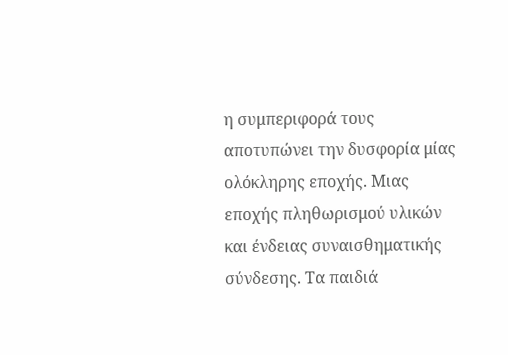η συμπεριφορά τους αποτυπώνει την δυσφορία μίας ολόκληρης εποχής. Μιας εποχής πληθωρισμού υλικών και ένδειας συναισθηματικής σύνδεσης. Τα παιδιά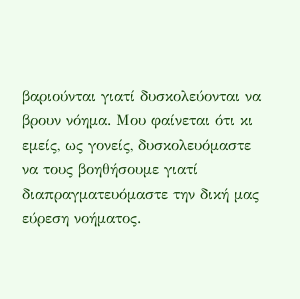βαριούνται γιατί δυσκολεύονται να βρουν νόημα. Μου φαίνεται ότι κι εμείς, ως γονείς, δυσκολευόμαστε να τους βοηθήσουμε γιατί διαπραγματευόμαστε την δική μας εύρεση νοήματος.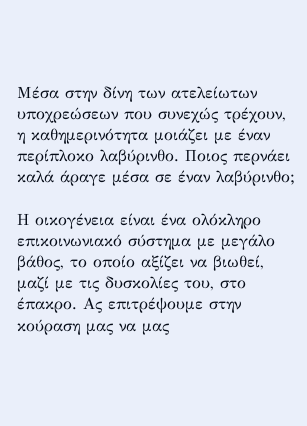Μέσα στην δίνη των ατελείωτων υποχρεώσεων που συνεχώς τρέχουν, η καθημερινότητα μοιάζει με έναν περίπλοκο λαβύρινθο. Ποιος περνάει καλά άραγε μέσα σε έναν λαβύρινθο;

Η οικογένεια είναι ένα ολόκληρο επικοινωνιακό σύστημα με μεγάλο βάθος, το οποίο αξίζει να βιωθεί, μαζί με τις δυσκολίες του, στο έπακρο. Ας επιτρέψουμε στην κούραση μας να μας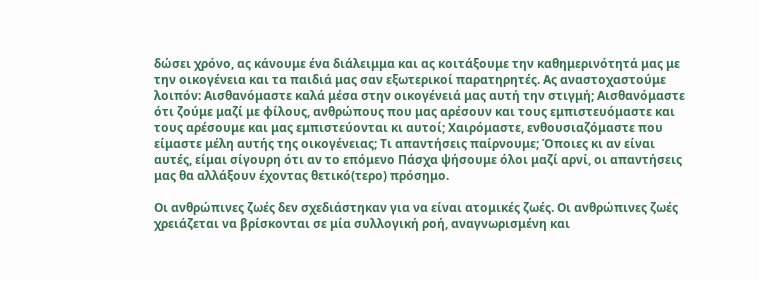δώσει χρόνο, ας κάνουμε ένα διάλειμμα και ας κοιτάξουμε την καθημερινότητά μας με την οικογένεια και τα παιδιά μας σαν εξωτερικοί παρατηρητές. Ας αναστοχαστούμε λοιπόν: Αισθανόμαστε καλά μέσα στην οικογένειά μας αυτή την στιγμή; Αισθανόμαστε ότι ζούμε μαζί με φίλους, ανθρώπους που μας αρέσουν και τους εμπιστευόμαστε και τους αρέσουμε και μας εμπιστεύονται κι αυτοί; Χαιρόμαστε, ενθουσιαζόμαστε που είμαστε μέλη αυτής της οικογένειας; Τι απαντήσεις παίρνουμε; Όποιες κι αν είναι αυτές, είμαι σίγουρη ότι αν το επόμενο Πάσχα ψήσουμε όλοι μαζί αρνί, οι απαντήσεις μας θα αλλάξουν έχοντας θετικό(τερο) πρόσημο.

Οι ανθρώπινες ζωές δεν σχεδιάστηκαν για να είναι ατομικές ζωές. Οι ανθρώπινες ζωές χρειάζεται να βρίσκονται σε μία συλλογική ροή, αναγνωρισμένη και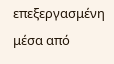επεξεργασμένη μέσα από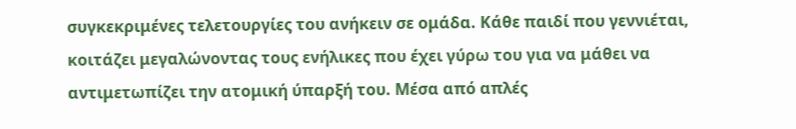συγκεκριμένες τελετουργίες του ανήκειν σε ομάδα. Κάθε παιδί που γεννιέται, κοιτάζει μεγαλώνοντας τους ενήλικες που έχει γύρω του για να μάθει να αντιμετωπίζει την ατομική ύπαρξή του. Μέσα από απλές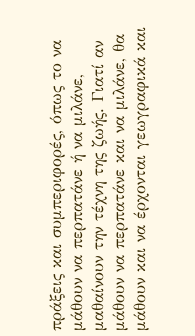πράξεις και συμπεριφορές, όπως το να μάθουν να περπατάνε ή να μιλάνε, μαθαίνουν την τέχνη της ζωής. Γιατί αν μάθουν να περπατάνε και να μιλάνε, θα μάθουν και να έρχονται γεωγραφικά και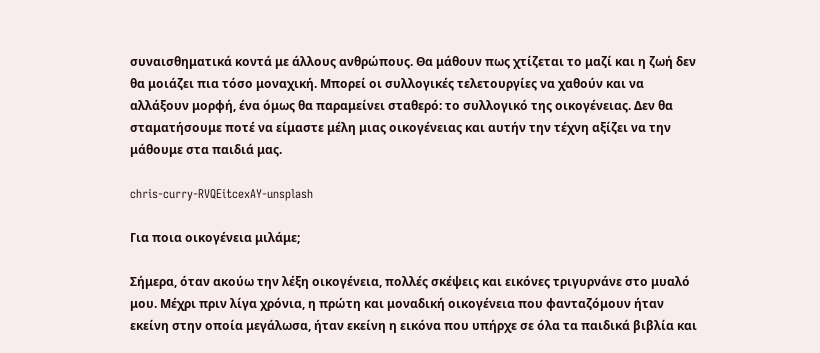συναισθηματικά κοντά με άλλους ανθρώπους. Θα μάθουν πως χτίζεται το μαζί και η ζωή δεν θα μοιάζει πια τόσο μοναχική. Μπορεί οι συλλογικές τελετουργίες να χαθούν και να αλλάξουν μορφή, ένα όμως θα παραμείνει σταθερό: το συλλογικό της οικογένειας. Δεν θα σταματήσουμε ποτέ να είμαστε μέλη μιας οικογένειας και αυτήν την τέχνη αξίζει να την μάθουμε στα παιδιά μας.

chris-curry-RVQEitcexAY-unsplash

Για ποια οικογένεια μιλάμε;

Σήμερα, όταν ακούω την λέξη οικογένεια, πολλές σκέψεις και εικόνες τριγυρνάνε στο μυαλό μου. Μέχρι πριν λίγα χρόνια, η πρώτη και μοναδική οικογένεια που φανταζόμουν ήταν εκείνη στην οποία μεγάλωσα, ήταν εκείνη η εικόνα που υπήρχε σε όλα τα παιδικά βιβλία και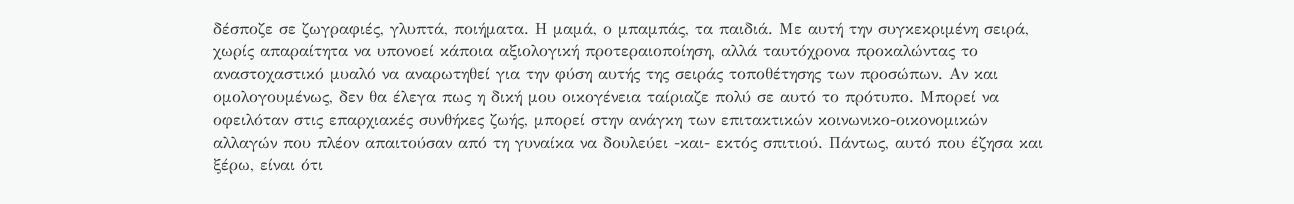δέσποζε σε ζωγραφιές, γλυπτά, ποιήματα. Η μαμά, ο μπαμπάς, τα παιδιά. Με αυτή την συγκεκριμένη σειρά, χωρίς απαραίτητα να υπονοεί κάποια αξιολογική προτεραιοποίηση, αλλά ταυτόχρονα προκαλώντας το αναστοχαστικό μυαλό να αναρωτηθεί για την φύση αυτής της σειράς τοποθέτησης των προσώπων. Αν και ομολογουμένως, δεν θα έλεγα πως η δική μου οικογένεια ταίριαζε πολύ σε αυτό το πρότυπο. Μπορεί να οφειλόταν στις επαρχιακές συνθήκες ζωής, μπορεί στην ανάγκη των επιτακτικών κοινωνικο-οικονομικών αλλαγών που πλέον απαιτούσαν από τη γυναίκα να δουλεύει -και- εκτός σπιτιού. Πάντως, αυτό που έζησα και ξέρω, είναι ότι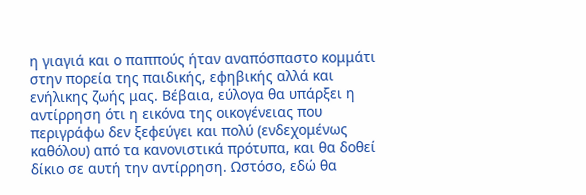η γιαγιά και ο παππούς ήταν αναπόσπαστο κομμάτι στην πορεία της παιδικής, εφηβικής αλλά και ενήλικης ζωής μας. Βέβαια, εύλογα θα υπάρξει η αντίρρηση ότι η εικόνα της οικογένειας που περιγράφω δεν ξεφεύγει και πολύ (ενδεχομένως καθόλου) από τα κανονιστικά πρότυπα, και θα δοθεί δίκιο σε αυτή την αντίρρηση. Ωστόσο, εδώ θα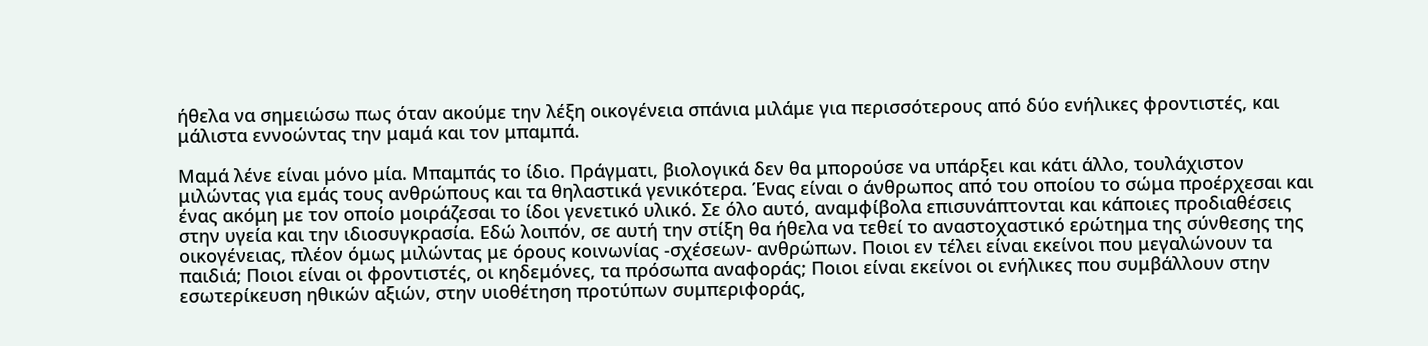ήθελα να σημειώσω πως όταν ακούμε την λέξη οικογένεια σπάνια μιλάμε για περισσότερους από δύο ενήλικες φροντιστές, και μάλιστα εννοώντας την μαμά και τον μπαμπά.

Μαμά λένε είναι μόνο μία. Μπαμπάς το ίδιο. Πράγματι, βιολογικά δεν θα μπορούσε να υπάρξει και κάτι άλλο, τουλάχιστον μιλώντας για εμάς τους ανθρώπους και τα θηλαστικά γενικότερα. Ένας είναι ο άνθρωπος από του οποίου το σώμα προέρχεσαι και ένας ακόμη με τον οποίο μοιράζεσαι το ίδοι γενετικό υλικό. Σε όλο αυτό, αναμφίβολα επισυνάπτονται και κάποιες προδιαθέσεις στην υγεία και την ιδιοσυγκρασία. Εδώ λοιπόν, σε αυτή την στίξη θα ήθελα να τεθεί το αναστοχαστικό ερώτημα της σύνθεσης της οικογένειας, πλέον όμως μιλώντας με όρους κοινωνίας -σχέσεων- ανθρώπων. Ποιοι εν τέλει είναι εκείνοι που μεγαλώνουν τα παιδιά; Ποιοι είναι οι φροντιστές, οι κηδεμόνες, τα πρόσωπα αναφοράς; Ποιοι είναι εκείνοι οι ενήλικες που συμβάλλουν στην εσωτερίκευση ηθικών αξιών, στην υιοθέτηση προτύπων συμπεριφοράς,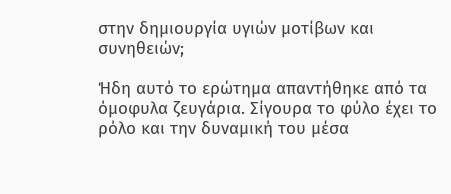στην δημιουργία υγιών μοτίβων και συνηθειών;

Ήδη αυτό το ερώτημα απαντήθηκε από τα όμοφυλα ζευγάρια. Σίγουρα το φύλο έχει το ρόλο και την δυναμική του μέσα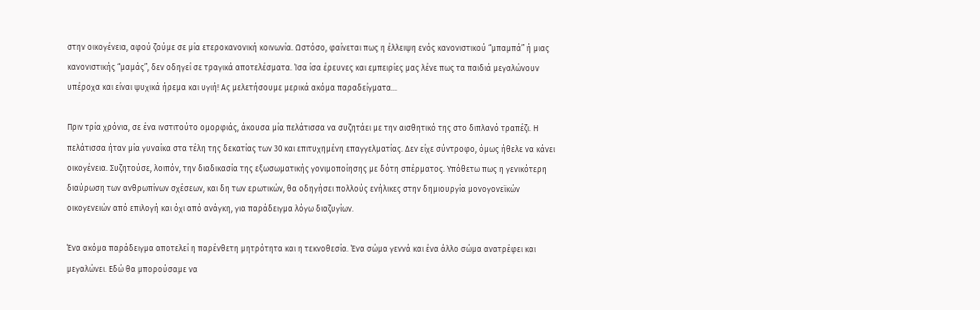στην οικογένεια, αφού ζούμε σε μία ετεροκανονική κοινωνία. Ωστόσο, φαίνεται πως η έλλειψη ενός κανονιστικού “μπαμπά” ή μιας κανονιστικής “μαμάς”, δεν οδηγεί σε τραγικά αποτελέσματα. Ίσα ίσα έρευνες και εμπειρίες μας λένε πως τα παιδιά μεγαλώνουν υπέροχα και είναι ψυχικά ήρεμα και υγιή! Ας μελετήσουμε μερικά ακόμα παραδείγματα…

Πριν τρία χρόνια, σε ένα ινστιτούτο ομορφιάς, άκουσα μία πελάτισσα να συζητάει με την αισθητικό της στο διπλανό τραπέζι. Η πελάτισσα ήταν μία γυναίκα στα τέλη της δεκατίας των 30 και επιτυχημένη επαγγελματίας. Δεν είχε σύντροφο, όμως ήθελε να κάνει οικογένεια. Συζητούσε, λοιπόν, την διαδικασία της εξωσωματικής γονιμοποίησης με δότη σπέρματος. Υπόθετω πως η γενικότερη διαύρωση των ανθρωπίνων σχέσεων, και δη των ερωτικών, θα οδηγήσει πολλούς ενήλικες στην δημιουργία μονογονεϊκών οικογενειών από επιλογή και όχι από ανάγκη, για παράδειγμα λόγω διαζυγίων.

Ένα ακόμα παράδειγμα αποτελεί η παρένθετη μητρότητα και η τεκνοθεσία. Ένα σώμα γεννά και ένα άλλο σώμα ανατρέφει και μεγαλώνει. Εδώ θα μπορούσαμε να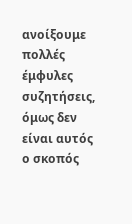ανοίξουμε πολλές έμφυλες συζητήσεις, όμως δεν είναι αυτός ο σκοπός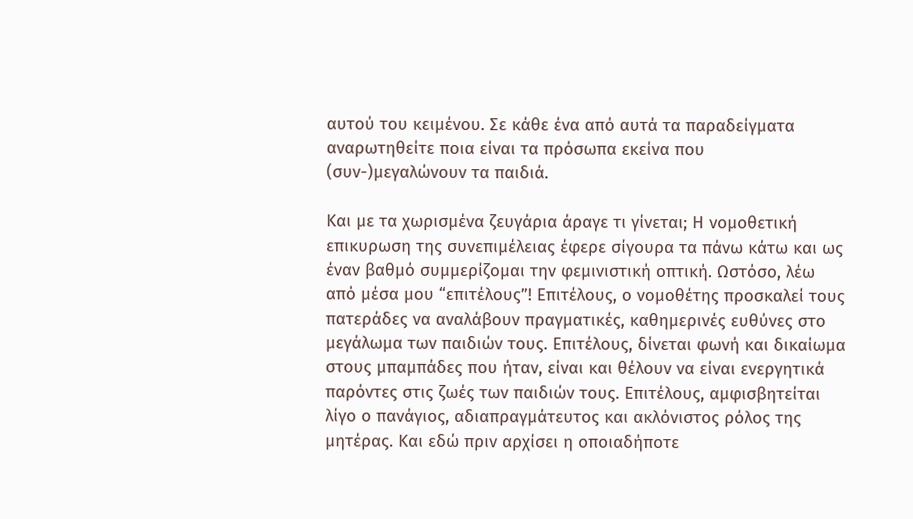αυτού του κειμένου. Σε κάθε ένα από αυτά τα παραδείγματα αναρωτηθείτε ποια είναι τα πρόσωπα εκείνα που (συν-)μεγαλώνουν τα παιδιά.

Και με τα χωρισμένα ζευγάρια άραγε τι γίνεται; Η νομοθετική επικυρωση της συνεπιμέλειας έφερε σίγουρα τα πάνω κάτω και ως έναν βαθμό συμμερίζομαι την φεμινιστική οπτική. Ωστόσο, λέω από μέσα μου “επιτέλους”! Επιτέλους, ο νομοθέτης προσκαλεί τους πατεράδες να αναλάβουν πραγματικές, καθημερινές ευθύνες στο μεγάλωμα των παιδιών τους. Επιτέλους, δίνεται φωνή και δικαίωμα στους μπαμπάδες που ήταν, είναι και θέλουν να είναι ενεργητικά παρόντες στις ζωές των παιδιών τους. Επιτέλους, αμφισβητείται λίγο ο πανάγιος, αδιαπραγμάτευτος και ακλόνιστος ρόλος της μητέρας. Και εδώ πριν αρχίσει η οποιαδήποτε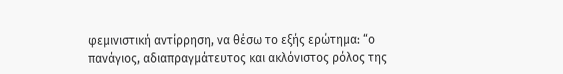φεμινιστική αντίρρηση, να θέσω το εξής ερώτημα: “ο πανάγιος, αδιαπραγμάτευτος και ακλόνιστος ρόλος της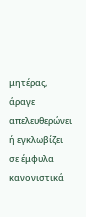μητέρας, άραγε απελευθερώνει ή εγκλωβίζει σε έμφυλα κανονιστικά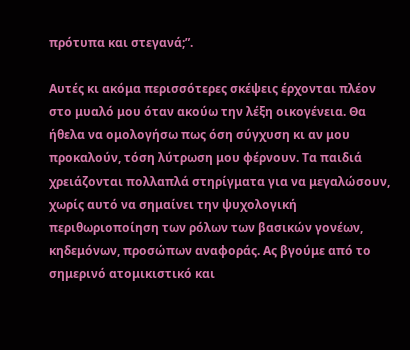πρότυπα και στεγανά;”.

Αυτές κι ακόμα περισσότερες σκέψεις έρχονται πλέον στο μυαλό μου όταν ακούω την λέξη οικογένεια. Θα ήθελα να ομολογήσω πως όση σύγχυση κι αν μου προκαλούν, τόση λύτρωση μου φέρνουν. Τα παιδιά χρειάζονται πολλαπλά στηρίγματα για να μεγαλώσουν, χωρίς αυτό να σημαίνει την ψυχολογική περιθωριοποίηση των ρόλων των βασικών γονέων, κηδεμόνων, προσώπων αναφοράς. Ας βγούμε από το σημερινό ατομικιστικό και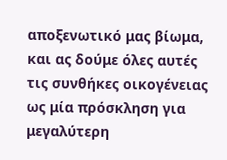αποξενωτικό μας βίωμα, και ας δούμε όλες αυτές τις συνθήκες οικογένειας ως μία πρόσκληση για μεγαλύτερη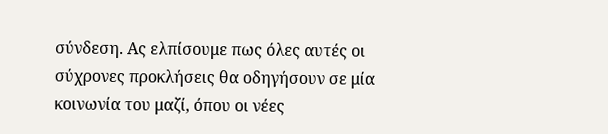σύνδεση. Ας ελπίσουμε πως όλες αυτές οι σύχρονες προκλήσεις θα οδηγήσουν σε μία κοινωνία του μαζί, όπου οι νέες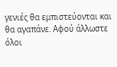γενιές θα εμπιστεύονται και θα αγαπάνε. Αφού άλλωστε όλοι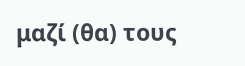μαζί (θα) τους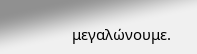μεγαλώνουμε.